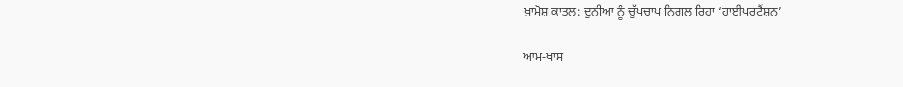ਖ਼ਾਮੋਸ਼ ਕਾਤਲ: ਦੁਨੀਆ ਨੂੰ ਚੁੱਪਚਾਪ ਨਿਗਲ ਰਿਹਾ ‘ਹਾਈਪਰਟੈਂਸ਼ਨ’

ਆਮ-ਖਾਸ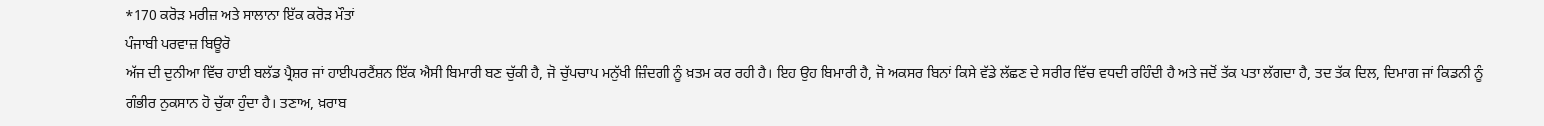*170 ਕਰੋੜ ਮਰੀਜ਼ ਅਤੇ ਸਾਲਾਨਾ ਇੱਕ ਕਰੋੜ ਮੌਤਾਂ
ਪੰਜਾਬੀ ਪਰਵਾਜ਼ ਬਿਊਰੋ
ਅੱਜ ਦੀ ਦੁਨੀਆ ਵਿੱਚ ਹਾਈ ਬਲੱਡ ਪ੍ਰੈਸ਼ਰ ਜਾਂ ਹਾਈਪਰਟੈਂਸ਼ਨ ਇੱਕ ਐਸੀ ਬਿਮਾਰੀ ਬਣ ਚੁੱਕੀ ਹੈ, ਜੋ ਚੁੱਪਚਾਪ ਮਨੁੱਖੀ ਜ਼ਿੰਦਗੀ ਨੂੰ ਖ਼ਤਮ ਕਰ ਰਹੀ ਹੈ। ਇਹ ਉਹ ਬਿਮਾਰੀ ਹੈ, ਜੋ ਅਕਸਰ ਬਿਨਾਂ ਕਿਸੇ ਵੱਡੇ ਲੱਛਣ ਦੇ ਸਰੀਰ ਵਿੱਚ ਵਧਦੀ ਰਹਿੰਦੀ ਹੈ ਅਤੇ ਜਦੋਂ ਤੱਕ ਪਤਾ ਲੱਗਦਾ ਹੈ, ਤਦ ਤੱਕ ਦਿਲ, ਦਿਮਾਗ ਜਾਂ ਕਿਡਨੀ ਨੂੰ ਗੰਭੀਰ ਨੁਕਸਾਨ ਹੋ ਚੁੱਕਾ ਹੁੰਦਾ ਹੈ। ਤਣਾਅ, ਖ਼ਰਾਬ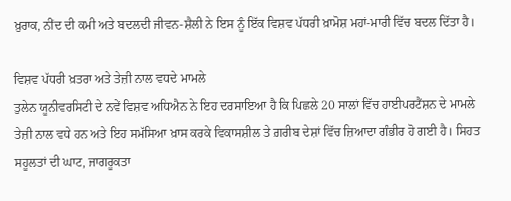ਖ਼ੁਰਾਕ, ਨੀਂਦ ਦੀ ਕਮੀ ਅਤੇ ਬਦਲਦੀ ਜੀਵਨ-ਸ਼ੈਲੀ ਨੇ ਇਸ ਨੂੰ ਇੱਕ ਵਿਸ਼ਵ ਪੱਧਰੀ ਖ਼ਾਮੋਸ਼ ਮਹਾਂ-ਮਾਰੀ ਵਿੱਚ ਬਦਲ ਦਿੱਤਾ ਹੈ।

ਵਿਸ਼ਵ ਪੱਧਰੀ ਖ਼ਤਰਾ ਅਤੇ ਤੇਜ਼ੀ ਨਾਲ ਵਧਦੇ ਮਾਮਲੇ
ਤੁਲੇਨ ਯੂਨੀਵਰਸਿਟੀ ਦੇ ਨਵੇਂ ਵਿਸ਼ਵ ਅਧਿਐਨ ਨੇ ਇਹ ਦਰਸਾਇਆ ਹੈ ਕਿ ਪਿਛਲੇ 20 ਸਾਲਾਂ ਵਿੱਚ ਹਾਈਪਰਟੈਂਸ਼ਨ ਦੇ ਮਾਮਲੇ ਤੇਜ਼ੀ ਨਾਲ ਵਧੇ ਹਨ ਅਤੇ ਇਹ ਸਮੱਸਿਆ ਖ਼ਾਸ ਕਰਕੇ ਵਿਕਾਸਸ਼ੀਲ ਤੇ ਗ਼ਰੀਬ ਦੇਸ਼ਾਂ ਵਿੱਚ ਜ਼ਿਆਦਾ ਗੰਭੀਰ ਹੋ ਗਈ ਹੈ। ਸਿਹਤ ਸਹੂਲਤਾਂ ਦੀ ਘਾਟ, ਜਾਗਰੂਕਤਾ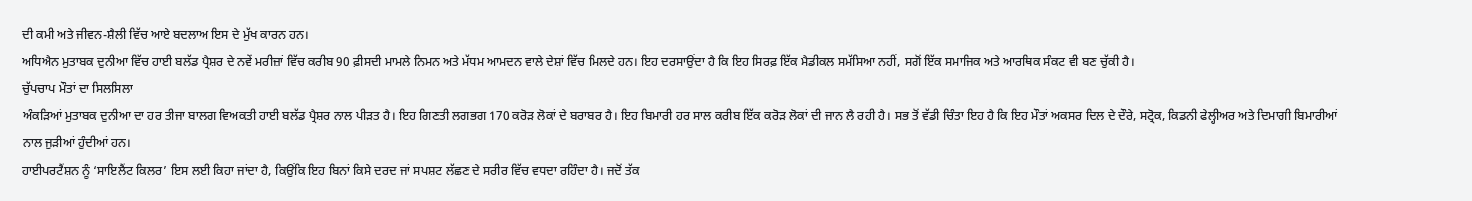ਦੀ ਕਮੀ ਅਤੇ ਜੀਵਨ-ਸ਼ੈਲੀ ਵਿੱਚ ਆਏ ਬਦਲਾਅ ਇਸ ਦੇ ਮੁੱਖ ਕਾਰਨ ਹਨ।
ਅਧਿਐਨ ਮੁਤਾਬਕ ਦੁਨੀਆ ਵਿੱਚ ਹਾਈ ਬਲੱਡ ਪ੍ਰੈਸ਼ਰ ਦੇ ਨਵੇਂ ਮਰੀਜ਼ਾਂ ਵਿੱਚ ਕਰੀਬ 90 ਫ਼ੀਸਦੀ ਮਾਮਲੇ ਨਿਮਨ ਅਤੇ ਮੱਧਮ ਆਮਦਨ ਵਾਲੇ ਦੇਸ਼ਾਂ ਵਿੱਚ ਮਿਲਦੇ ਹਨ। ਇਹ ਦਰਸਾਉਂਦਾ ਹੈ ਕਿ ਇਹ ਸਿਰਫ਼ ਇੱਕ ਮੈਡੀਕਲ ਸਮੱਸਿਆ ਨਹੀਂ, ਸਗੋਂ ਇੱਕ ਸਮਾਜਿਕ ਅਤੇ ਆਰਥਿਕ ਸੰਕਟ ਵੀ ਬਣ ਚੁੱਕੀ ਹੈ।
ਚੁੱਪਚਾਪ ਮੌਤਾਂ ਦਾ ਸਿਲਸਿਲਾ
ਅੰਕੜਿਆਂ ਮੁਤਾਬਕ ਦੁਨੀਆ ਦਾ ਹਰ ਤੀਜਾ ਬਾਲਗ ਵਿਅਕਤੀ ਹਾਈ ਬਲੱਡ ਪ੍ਰੈਸ਼ਰ ਨਾਲ ਪੀੜਤ ਹੈ। ਇਹ ਗਿਣਤੀ ਲਗਭਗ 170 ਕਰੋੜ ਲੋਕਾਂ ਦੇ ਬਰਾਬਰ ਹੈ। ਇਹ ਬਿਮਾਰੀ ਹਰ ਸਾਲ ਕਰੀਬ ਇੱਕ ਕਰੋੜ ਲੋਕਾਂ ਦੀ ਜਾਨ ਲੈ ਰਹੀ ਹੈ। ਸਭ ਤੋਂ ਵੱਡੀ ਚਿੰਤਾ ਇਹ ਹੈ ਕਿ ਇਹ ਮੌਤਾਂ ਅਕਸਰ ਦਿਲ ਦੇ ਦੌਰੇ, ਸਟ੍ਰੋਕ, ਕਿਡਨੀ ਫੇਲ੍ਹੀਅਰ ਅਤੇ ਦਿਮਾਗੀ ਬਿਮਾਰੀਆਂ ਨਾਲ ਜੁੜੀਆਂ ਹੁੰਦੀਆਂ ਹਨ।
ਹਾਈਪਰਟੈਂਸ਼ਨ ਨੂੰ ‘ਸਾਇਲੈਂਟ ਕਿਲਰ’ ਇਸ ਲਈ ਕਿਹਾ ਜਾਂਦਾ ਹੈ, ਕਿਉਂਕਿ ਇਹ ਬਿਨਾਂ ਕਿਸੇ ਦਰਦ ਜਾਂ ਸਪਸ਼ਟ ਲੱਛਣ ਦੇ ਸਰੀਰ ਵਿੱਚ ਵਧਦਾ ਰਹਿੰਦਾ ਹੈ। ਜਦੋਂ ਤੱਕ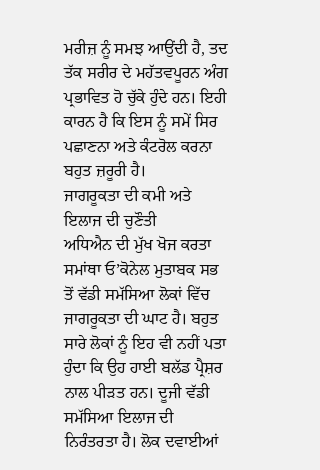ਮਰੀਜ਼ ਨੂੰ ਸਮਝ ਆਉਂਦੀ ਹੈ, ਤਦ ਤੱਕ ਸਰੀਰ ਦੇ ਮਹੱਤਵਪੂਰਨ ਅੰਗ ਪ੍ਰਭਾਵਿਤ ਹੋ ਚੁੱਕੇ ਹੁੰਦੇ ਹਨ। ਇਹੀ ਕਾਰਨ ਹੈ ਕਿ ਇਸ ਨੂੰ ਸਮੇਂ ਸਿਰ ਪਛਾਣਨਾ ਅਤੇ ਕੰਟਰੋਲ ਕਰਨਾ ਬਹੁਤ ਜ਼ਰੂਰੀ ਹੈ।
ਜਾਗਰੂਕਤਾ ਦੀ ਕਮੀ ਅਤੇ ਇਲਾਜ ਦੀ ਚੁਣੌਤੀ
ਅਧਿਐਨ ਦੀ ਮੁੱਖ ਖੋਜ ਕਰਤਾ ਸਮਾਂਥਾ ਓ’ਕੋਨੇਲ ਮੁਤਾਬਕ ਸਭ ਤੋਂ ਵੱਡੀ ਸਮੱਸਿਆ ਲੋਕਾਂ ਵਿੱਚ ਜਾਗਰੂਕਤਾ ਦੀ ਘਾਟ ਹੈ। ਬਹੁਤ ਸਾਰੇ ਲੋਕਾਂ ਨੂੰ ਇਹ ਵੀ ਨਹੀਂ ਪਤਾ ਹੁੰਦਾ ਕਿ ਉਹ ਹਾਈ ਬਲੱਡ ਪ੍ਰੈਸ਼ਰ ਨਾਲ ਪੀੜਤ ਹਨ। ਦੂਜੀ ਵੱਡੀ ਸਮੱਸਿਆ ਇਲਾਜ ਦੀ ਨਿਰੰਤਰਤਾ ਹੈ। ਲੋਕ ਦਵਾਈਆਂ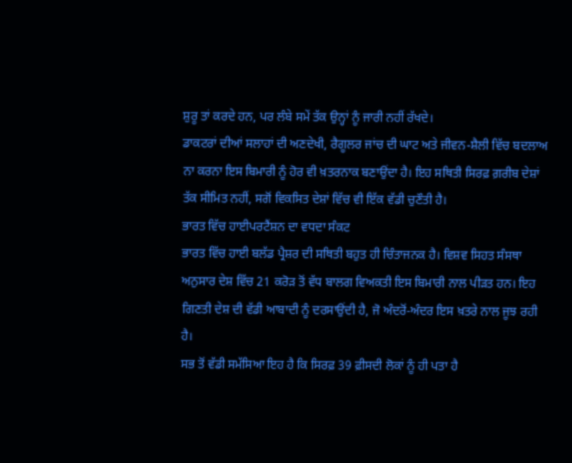ਸ਼ੁਰੂ ਤਾਂ ਕਰਦੇ ਹਨ, ਪਰ ਲੰਬੇ ਸਮੇਂ ਤੱਕ ਉਨ੍ਹਾਂ ਨੂੰ ਜਾਰੀ ਨਹੀਂ ਰੱਖਦੇ।
ਡਾਕਟਰਾਂ ਦੀਆਂ ਸਲਾਹਾਂ ਦੀ ਅਣਦੇਖੀ, ਰੈਗੂਲਰ ਜਾਂਚ ਦੀ ਘਾਟ ਅਤੇ ਜੀਵਨ-ਸ਼ੈਲੀ ਵਿੱਚ ਬਦਲਾਅ ਨਾ ਕਰਨਾ ਇਸ ਬਿਮਾਰੀ ਨੂੰ ਹੋਰ ਵੀ ਖ਼ਤਰਨਾਕ ਬਣਾਉਂਦਾ ਹੈ। ਇਹ ਸਥਿਤੀ ਸਿਰਫ਼ ਗ਼ਰੀਬ ਦੇਸ਼ਾਂ ਤੱਕ ਸੀਮਿਤ ਨਹੀਂ, ਸਗੋਂ ਵਿਕਸਿਤ ਦੇਸ਼ਾਂ ਵਿੱਚ ਵੀ ਇੱਕ ਵੱਡੀ ਚੁਣੌਤੀ ਹੈ।
ਭਾਰਤ ਵਿੱਚ ਹਾਈਪਰਟੈਂਸ਼ਨ ਦਾ ਵਧਦਾ ਸੰਕਟ
ਭਾਰਤ ਵਿੱਚ ਹਾਈ ਬਲੱਡ ਪ੍ਰੈਸ਼ਰ ਦੀ ਸਥਿਤੀ ਬਹੁਤ ਹੀ ਚਿੰਤਾਜਨਕ ਹੈ। ਵਿਸ਼ਵ ਸਿਹਤ ਸੰਸਥਾ ਅਨੁਸਾਰ ਦੇਸ਼ ਵਿੱਚ 21 ਕਰੋੜ ਤੋਂ ਵੱਧ ਬਾਲਗ ਵਿਅਕਤੀ ਇਸ ਬਿਮਾਰੀ ਨਾਲ ਪੀੜਤ ਹਨ। ਇਹ ਗਿਣਤੀ ਦੇਸ਼ ਦੀ ਵੱਡੀ ਆਬਾਦੀ ਨੂੰ ਦਰਸਾਉਂਦੀ ਹੈ, ਜੋ ਅੰਦਰੋਂ-ਅੰਦਰ ਇਸ ਖ਼ਤਰੇ ਨਾਲ ਜੂਝ ਰਹੀ ਹੈ।
ਸਭ ਤੋਂ ਵੱਡੀ ਸਮੱਸਿਆ ਇਹ ਹੈ ਕਿ ਸਿਰਫ਼ 39 ਫ਼ੀਸਦੀ ਲੋਕਾਂ ਨੂੰ ਹੀ ਪਤਾ ਹੈ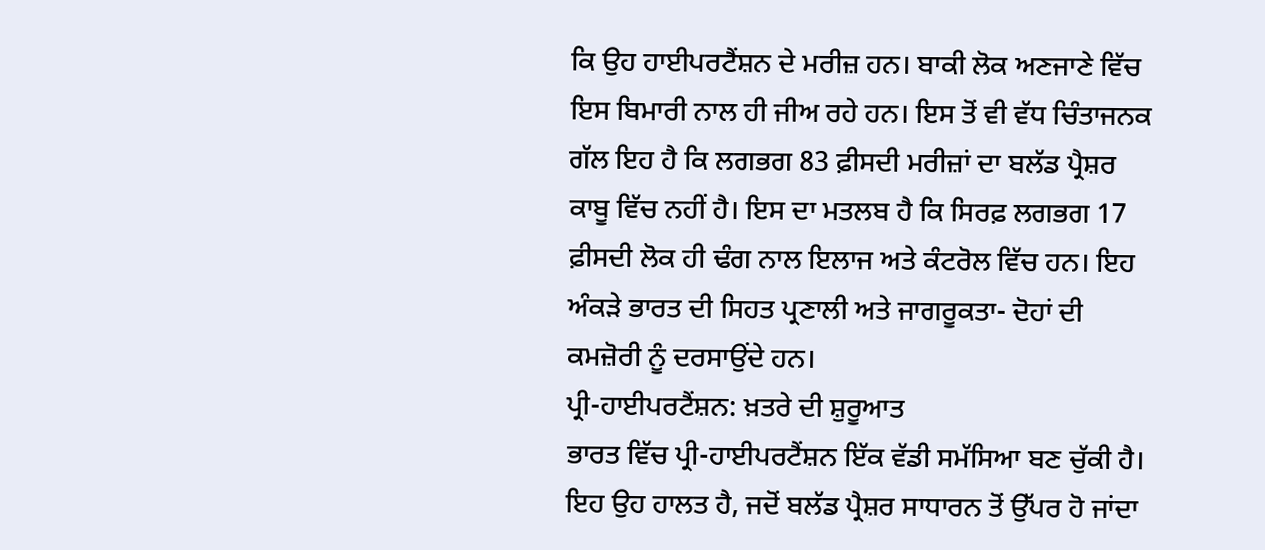ਕਿ ਉਹ ਹਾਈਪਰਟੈਂਸ਼ਨ ਦੇ ਮਰੀਜ਼ ਹਨ। ਬਾਕੀ ਲੋਕ ਅਣਜਾਣੇ ਵਿੱਚ ਇਸ ਬਿਮਾਰੀ ਨਾਲ ਹੀ ਜੀਅ ਰਹੇ ਹਨ। ਇਸ ਤੋਂ ਵੀ ਵੱਧ ਚਿੰਤਾਜਨਕ ਗੱਲ ਇਹ ਹੈ ਕਿ ਲਗਭਗ 83 ਫ਼ੀਸਦੀ ਮਰੀਜ਼ਾਂ ਦਾ ਬਲੱਡ ਪ੍ਰੈਸ਼ਰ ਕਾਬੂ ਵਿੱਚ ਨਹੀਂ ਹੈ। ਇਸ ਦਾ ਮਤਲਬ ਹੈ ਕਿ ਸਿਰਫ਼ ਲਗਭਗ 17 ਫ਼ੀਸਦੀ ਲੋਕ ਹੀ ਢੰਗ ਨਾਲ ਇਲਾਜ ਅਤੇ ਕੰਟਰੋਲ ਵਿੱਚ ਹਨ। ਇਹ ਅੰਕੜੇ ਭਾਰਤ ਦੀ ਸਿਹਤ ਪ੍ਰਣਾਲੀ ਅਤੇ ਜਾਗਰੂਕਤਾ- ਦੋਹਾਂ ਦੀ ਕਮਜ਼ੋਰੀ ਨੂੰ ਦਰਸਾਉਂਦੇ ਹਨ।
ਪ੍ਰੀ-ਹਾਈਪਰਟੈਂਸ਼ਨ: ਖ਼ਤਰੇ ਦੀ ਸ਼ੁਰੂਆਤ
ਭਾਰਤ ਵਿੱਚ ਪ੍ਰੀ-ਹਾਈਪਰਟੈਂਸ਼ਨ ਇੱਕ ਵੱਡੀ ਸਮੱਸਿਆ ਬਣ ਚੁੱਕੀ ਹੈ। ਇਹ ਉਹ ਹਾਲਤ ਹੈ, ਜਦੋਂ ਬਲੱਡ ਪ੍ਰੈਸ਼ਰ ਸਾਧਾਰਨ ਤੋਂ ਉੱਪਰ ਹੋ ਜਾਂਦਾ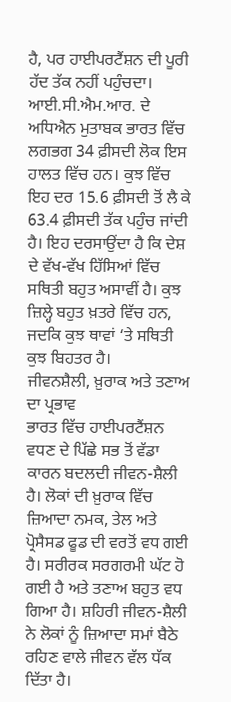ਹੈ, ਪਰ ਹਾਈਪਰਟੈਂਸ਼ਨ ਦੀ ਪੂਰੀ ਹੱਦ ਤੱਕ ਨਹੀਂ ਪਹੁੰਚਦਾ। ਆਈ.ਸੀ.ਐਮ.ਆਰ. ਦੇ ਅਧਿਐਨ ਮੁਤਾਬਕ ਭਾਰਤ ਵਿੱਚ ਲਗਭਗ 34 ਫ਼ੀਸਦੀ ਲੋਕ ਇਸ ਹਾਲਤ ਵਿੱਚ ਹਨ। ਕੁਝ ਵਿੱਚ ਇਹ ਦਰ 15.6 ਫ਼ੀਸਦੀ ਤੋਂ ਲੈ ਕੇ 63.4 ਫ਼ੀਸਦੀ ਤੱਕ ਪਹੁੰਚ ਜਾਂਦੀ ਹੈ। ਇਹ ਦਰਸਾਉਂਦਾ ਹੈ ਕਿ ਦੇਸ਼ ਦੇ ਵੱਖ-ਵੱਖ ਹਿੱਸਿਆਂ ਵਿੱਚ ਸਥਿਤੀ ਬਹੁਤ ਅਸਾਵੀਂ ਹੈ। ਕੁਝ ਜ਼ਿਲ੍ਹੇ ਬਹੁਤ ਖ਼ਤਰੇ ਵਿੱਚ ਹਨ, ਜਦਕਿ ਕੁਝ ਥਾਵਾਂ ‘ਤੇ ਸਥਿਤੀ ਕੁਝ ਬਿਹਤਰ ਹੈ।
ਜੀਵਨਸ਼ੈਲੀ, ਖ਼ੁਰਾਕ ਅਤੇ ਤਣਾਅ ਦਾ ਪ੍ਰਭਾਵ
ਭਾਰਤ ਵਿੱਚ ਹਾਈਪਰਟੈਂਸ਼ਨ ਵਧਣ ਦੇ ਪਿੱਛੇ ਸਭ ਤੋਂ ਵੱਡਾ ਕਾਰਨ ਬਦਲਦੀ ਜੀਵਨ-ਸ਼ੈਲੀ ਹੈ। ਲੋਕਾਂ ਦੀ ਖ਼ੁਰਾਕ ਵਿੱਚ ਜ਼ਿਆਦਾ ਨਮਕ, ਤੇਲ ਅਤੇ ਪ੍ਰੋਸੈਸਡ ਫੂਡ ਦੀ ਵਰਤੋਂ ਵਧ ਗਈ ਹੈ। ਸਰੀਰਕ ਸਰਗਰਮੀ ਘੱਟ ਹੋ ਗਈ ਹੈ ਅਤੇ ਤਣਾਅ ਬਹੁਤ ਵਧ ਗਿਆ ਹੈ। ਸ਼ਹਿਰੀ ਜੀਵਨ-ਸ਼ੈਲੀ ਨੇ ਲੋਕਾਂ ਨੂੰ ਜ਼ਿਆਦਾ ਸਮਾਂ ਬੈਠੇ ਰਹਿਣ ਵਾਲੇ ਜੀਵਨ ਵੱਲ ਧੱਕ ਦਿੱਤਾ ਹੈ।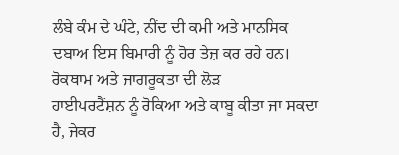ਲੰਬੇ ਕੰਮ ਦੇ ਘੰਟੇ, ਨੀਂਦ ਦੀ ਕਮੀ ਅਤੇ ਮਾਨਸਿਕ ਦਬਾਅ ਇਸ ਬਿਮਾਰੀ ਨੂੰ ਹੋਰ ਤੇਜ਼ ਕਰ ਰਹੇ ਹਨ।
ਰੋਕਥਾਮ ਅਤੇ ਜਾਗਰੂਕਤਾ ਦੀ ਲੋੜ
ਹਾਈਪਰਟੈਂਸ਼ਨ ਨੂੰ ਰੋਕਿਆ ਅਤੇ ਕਾਬੂ ਕੀਤਾ ਜਾ ਸਕਦਾ ਹੈ, ਜੇਕਰ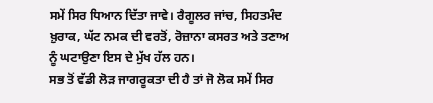ਸਮੇਂ ਸਿਰ ਧਿਆਨ ਦਿੱਤਾ ਜਾਵੇ। ਰੈਗੂਲਰ ਜਾਂਚ, ਸਿਹਤਮੰਦ ਖ਼ੁਰਾਕ, ਘੱਟ ਨਮਕ ਦੀ ਵਰਤੋਂ, ਰੋਜ਼ਾਨਾ ਕਸਰਤ ਅਤੇ ਤਣਾਅ ਨੂੰ ਘਟਾਉਣਾ ਇਸ ਦੇ ਮੁੱਖ ਹੱਲ ਹਨ।
ਸਭ ਤੋਂ ਵੱਡੀ ਲੋੜ ਜਾਗਰੂਕਤਾ ਦੀ ਹੈ ਤਾਂ ਜੋ ਲੋਕ ਸਮੇਂ ਸਿਰ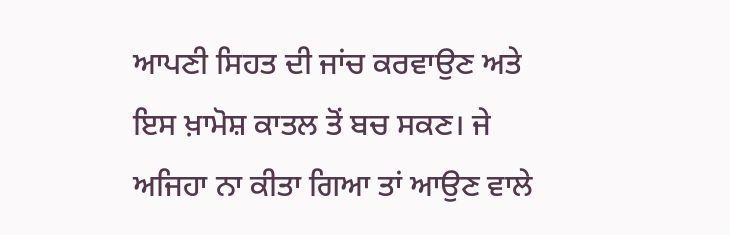ਆਪਣੀ ਸਿਹਤ ਦੀ ਜਾਂਚ ਕਰਵਾਉਣ ਅਤੇ ਇਸ ਖ਼ਾਮੋਸ਼ ਕਾਤਲ ਤੋਂ ਬਚ ਸਕਣ। ਜੇ ਅਜਿਹਾ ਨਾ ਕੀਤਾ ਗਿਆ ਤਾਂ ਆਉਣ ਵਾਲੇ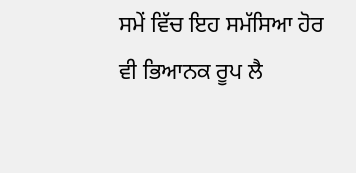ਸਮੇਂ ਵਿੱਚ ਇਹ ਸਮੱਸਿਆ ਹੋਰ ਵੀ ਭਿਆਨਕ ਰੂਪ ਲੈ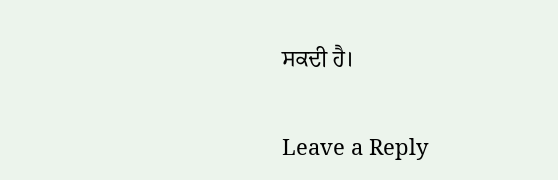ਸਕਦੀ ਹੈ।

Leave a Reply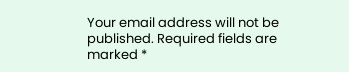Your email address will not be published. Required fields are marked *